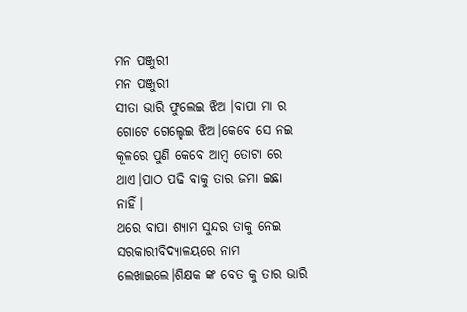ମନ ପଞ୍ଜୁରୀ
ମନ ପଞ୍ଜୁରୀ
ସୀତା ଭାରି ଫୁଲେଇ ଝିଅ ।ବାପା ମା ର ଗୋଟେ ଗେଲ୍ହେଇ ଝିଅ।କେବେ ସେ ନଇ କୂଳରେ ପୁଣି କେବେ ଆମ୍ବ ତୋଟା ରେ ଥାଏ।ପାଠ ପଢି ବାକୁ ତାର ଜମା ଇଛା ନାହିଁ।
ଥରେ ବାପା ଶ୍ୟାମ ସୁନ୍ଦର ତାକୁ ନେଇ ସରକାରୀବିଦ୍ୟାଳୟରେ ନାମ ଲେଖାଇଲେ।ଶିକ୍ଷକ ଙ୍କ ବେତ କୁ ତାର ଭାରି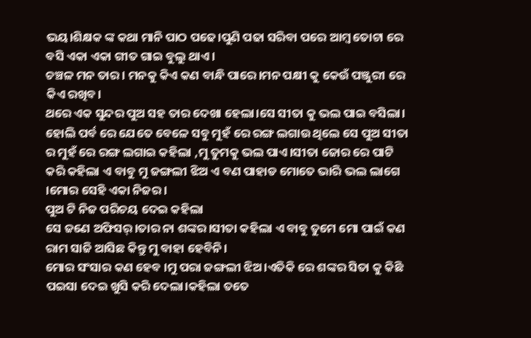ଭୟ।ଶିକ୍ଷକ ଙ୍କ କଥା ମାନି ପାଠ ପଢେ।ପୁଣି ପଢା ସରିବା ପରେ ଆମ୍ବ ତୋଟା ରେ ବସି ଏକା ଏକା ଗୀତ ଗାଇ ବୁଲୁ ଥାଏ।
ଚଞ୍ଚଳ ମନ ତାର । ମନକୁ କିଏ କଣ ବାନ୍ଧି ପାରେ।ମନ ପକ୍ଷୀ କୁ କେଉଁ ପଞ୍ଜୁରୀ ରେ କିଏ ରଖିବ।
ଥରେ ଏକ ସୁନ୍ଦର ପୁଅ ସହ ତାର ଦେଖା ହେଲା।ସେ ସୀତା କୁ ଭଲ ପାଇ ବସିଲା।
ହୋଲି ପର୍ବ ରେ ଯେତେ ବେଳେ ସବୁ ମୁହଁ ରେ ରଙ୍ଗ ଲଗାଉ ଥିଲେ ସେ ପୁଅ ସୀତା ର ମୁହଁ ରେ ରଙ୍ଗ ଲଗାଇ କହିଲା ,ମୁ ତୁମକୁ ଭଲ ପାଏ।ସୀତା ଜୋର ରେ ପାଟି କରି କହିଲା ଏ ବାବୁ ମୁ ଜଙ୍ଗଲୀ ଝିଅ ଏ ବଣ ପାହାଡ ମୋତେ ଭାରି ଭଲ ଲାଗେ ।ମୋର ସେହି ଏକା ନିଜର।
ପୁଅ ଟି ନିଜ ପରିଚୟ ଦେଇ କହିଲା
ସେ ଜଣେ ଅଫିସର୍।ତାର ନା ଶଙ୍କର।ସୀତା କହିଲା ଏ ବାବୁ ତୁମେ ମୋ ପାଇଁ କଣ ରାମ ସାଜି ଆସିଛ କିନ୍ତୁ ମୁ ବାହା ହେବିନି।
ମୋର ସଂସାର କଣ ହେବ ।ମୁ ପରା ଜଙ୍ଗଲୀ ଝିଅ।ଏତିକି ରେ ଶଙ୍କର ସିତା କୁ କିଛି ପଇସା ଦେଇ ଖୁସି କରି ଦେଲା।କହିଲା ତତେ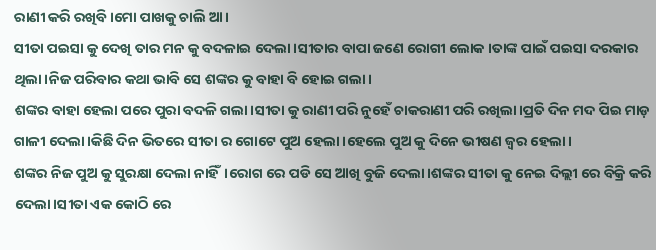ରାଣୀ କରି ରଖିବି।ମୋ ପାଖକୁ ଚାଲି ଆ।
ସୀତା ପଇସା କୁ ଦେଖି ତାର ମନ କୁ ବଦଳାଇ ଦେଲା ।ସୀତାର ବାପା ଜଣେ ରୋଗୀ ଲୋକ ।ତାଙ୍କ ପାଇଁ ପଇସା ଦରକାର ଥିଲା।ନିଜ ପରିବାର କଥା ଭାବି ସେ ଶଙ୍କର କୁ ବାହା ବି ହୋଇ ଗଲା।
ଶଙ୍କର ବାହା ହେଲା ପରେ ପୁରା ବଦଳି ଗଲା।ସୀତା କୁ ରାଣୀ ପରି ନୁହେଁ ଚାକରାଣୀ ପରି ରଖିଲା।ପ୍ରତି ଦିନ ମଦ ପିଇ ମାଡ଼ ଗାଳୀ ଦେଲା।କିଛି ଦିନ ଭିତରେ ସୀତା ର ଗୋଟେ ପୁଅ ହେଲା।ହେଲେ ପୁଅ କୁ ଦିନେ ଭୀଷଣ ଜ୍ୱର ହେଲା।
ଶଙ୍କର ନିଜ ପୁଅ କୁ ସୁରକ୍ଷା ଦେଲା ନାହିଁ।ରୋଗ ରେ ପଡି ସେ ଆଖି ବୁଜି ଦେଲା।ଶଙ୍କର ସୀତା କୁ ନେଇ ଦିଲ୍ଲୀ ରେ ବିକ୍ରି କରି ଦେଲା।ସୀତା ଏକ କୋଠି ରେ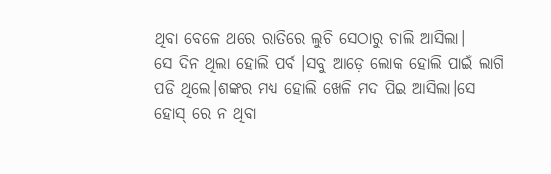ଥିବା ବେଳେ ଥରେ ରାତିରେ ଲୁଚି ସେଠାରୁ ଚାଲି ଆସିଲା।
ସେ ଦିନ ଥିଲା ହୋଲି ପର୍ବ ।ସବୁ ଆଡ଼େ ଲୋକ ହୋଲି ପାଇଁ ଲାଗି ପଡି ଥିଲେ।ଶଙ୍କର ମଧ୍ୟ ହୋଲି ଖେଳି ମଦ ପିଇ ଆସିଲା।ସେ ହୋସ୍ ରେ ନ ଥିବା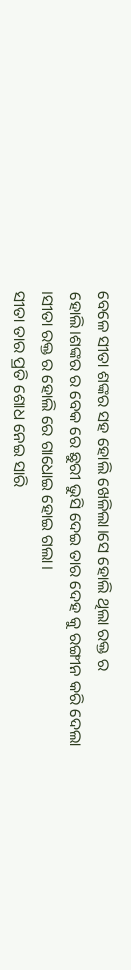ବେଳେ ସୀତା ଶଙ୍କର ସହ ହୋଲି ଖେଳିଲା।ସେ ହୋଲି ଥିଲା ରକ୍ତ ର ହୋଲି।ଶଙ୍କର ର ବେକ ରେ ଛୁରୀ ଭୁସି ଦେଇ ତାର ଦେହ କୁ ରଙ୍ଗୀନ କରି ଦେଲା ।ସୀତା ରକ୍ତ ର ହୋଲି ରେ ଗାଧୋଇ ହୋଇ ଗଲା।
ସୀତା ତାର ପ୍ରତି ଶୋଧ ନେଇ ସାରି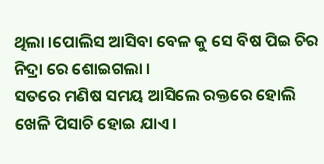ଥିଲା ।ପୋଲିସ ଆସିବା ବେଳ କୁ ସେ ବିଷ ପିଇ ଚିର ନିଦ୍ରା ରେ ଶୋଇଗଲା ।
ସତରେ ମଣିଷ ସମୟ ଆସିଲେ ରକ୍ତରେ ହୋଲି ଖେଳି ପିସାଚି ହୋଇ ଯାଏ।